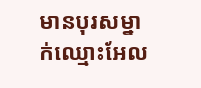មានបុរសម្នាក់ឈ្មោះអែល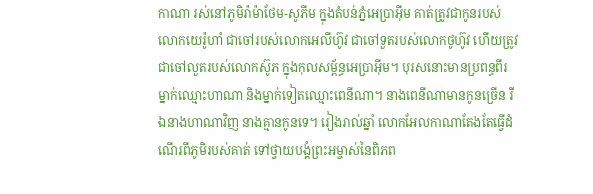កាណា រស់នៅភូមិរ៉ាម៉ាថែម-សូភីម ក្នុងតំបន់ភ្នំអេប្រាអ៊ីម គាត់ត្រូវជាកូនរបស់លោកយេរ៉ូហាំ ជាចៅរបស់លោកអេលីហ៊ូវ ជាចៅទួតរបស់លោកថូហ៊ូវ ហើយត្រូវជាចៅលួតរបស់លោកស៊ូភ ក្នុងកុលសម្ព័ន្ធអេប្រាអ៊ីម។ បុរសនោះមានប្រពន្ធពីរ ម្នាក់ឈ្មោះហាណា និងម្នាក់ទៀតឈ្មោះពេនីណា។ នាងពេនីណាមានកូនច្រើន រីឯនាងហាណាវិញ នាងគ្មានកូនទេ។ រៀងរាល់ឆ្នាំ លោកអែលកាណាតែងតែធ្វើដំណើរពីភូមិរបស់គាត់ ទៅថ្វាយបង្គំព្រះអម្ចាស់នៃពិភព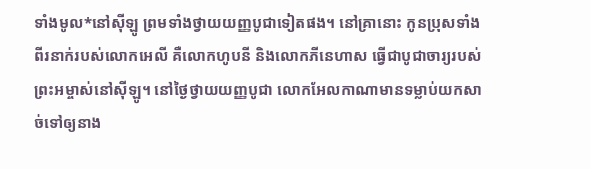ទាំងមូល*នៅស៊ីឡូ ព្រមទាំងថ្វាយយញ្ញបូជាទៀតផង។ នៅគ្រានោះ កូនប្រុសទាំងពីរនាក់របស់លោកអេលី គឺលោកហូបនី និងលោកភីនេហាស ធ្វើជាបូជាចារ្យរបស់ព្រះអម្ចាស់នៅស៊ីឡូ។ នៅថ្ងៃថ្វាយយញ្ញបូជា លោកអែលកាណាមានទម្លាប់យកសាច់ទៅឲ្យនាង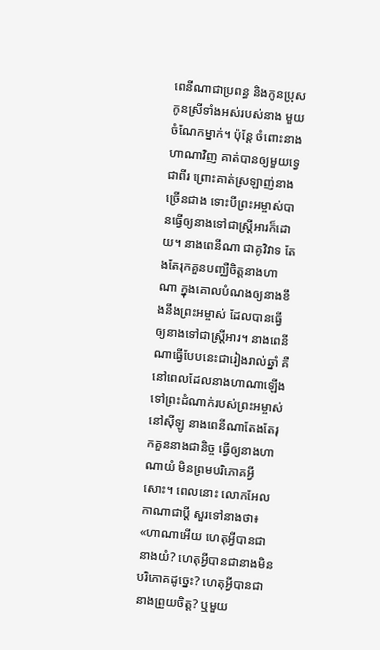ពេនីណាជាប្រពន្ធ និងកូនប្រុស កូនស្រីទាំងអស់របស់នាង មួយចំណែកម្នាក់។ ប៉ុន្តែ ចំពោះនាងហាណាវិញ គាត់បានឲ្យមួយទ្វេជាពីរ ព្រោះគាត់ស្រឡាញ់នាងច្រើនជាង ទោះបីព្រះអម្ចាស់បានធ្វើឲ្យនាងទៅជាស្ត្រីអារក៏ដោយ។ នាងពេនីណា ជាគូវិវាទ តែងតែរុកគួនបញ្ឈឺចិត្តនាងហាណា ក្នុងគោលបំណងឲ្យនាងខឹងនឹងព្រះអម្ចាស់ ដែលបានធ្វើឲ្យនាងទៅជាស្ត្រីអារ។ នាងពេនីណាធ្វើបែបនេះជារៀងរាល់ឆ្នាំ គឺនៅពេលដែលនាងហាណាឡើងទៅព្រះដំណាក់របស់ព្រះអម្ចាស់នៅស៊ីឡូ នាងពេនីណាតែងតែរុកគួននាងជានិច្ច ធ្វើឲ្យនាងហាណាយំ មិនព្រមបរិភោគអ្វីសោះ។ ពេលនោះ លោកអែលកាណាជាប្ដី សួរទៅនាងថា៖ «ហាណាអើយ ហេតុអ្វីបានជានាងយំ? ហេតុអ្វីបានជានាងមិនបរិភោគដូច្នេះ? ហេតុអ្វីបានជានាងព្រួយចិត្ត? ឬមួយ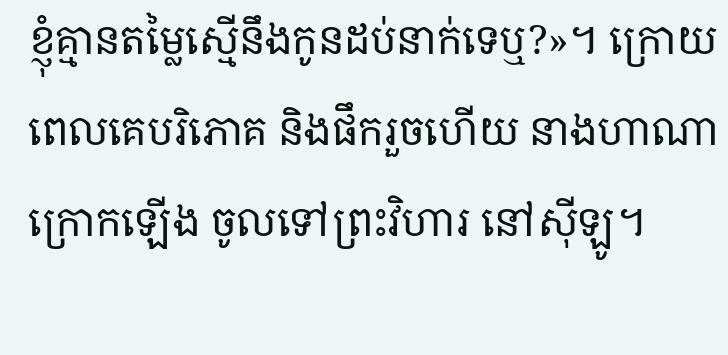ខ្ញុំគ្មានតម្លៃស្មើនឹងកូនដប់នាក់ទេឬ?»។ ក្រោយពេលគេបរិភោគ និងផឹករួចហើយ នាងហាណាក្រោកឡើង ចូលទៅព្រះវិហារ នៅស៊ីឡូ។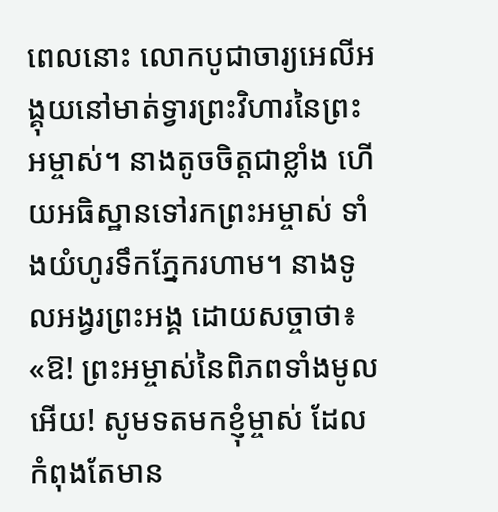ពេលនោះ លោកបូជាចារ្យអេលីអង្គុយនៅមាត់ទ្វារព្រះវិហារនៃព្រះអម្ចាស់។ នាងតូចចិត្តជាខ្លាំង ហើយអធិស្ឋានទៅរកព្រះអម្ចាស់ ទាំងយំហូរទឹកភ្នែករហាម។ នាងទូលអង្វរព្រះអង្គ ដោយសច្ចាថា៖ «ឱ! ព្រះអម្ចាស់នៃពិភពទាំងមូលអើយ! សូមទតមកខ្ញុំម្ចាស់ ដែលកំពុងតែមាន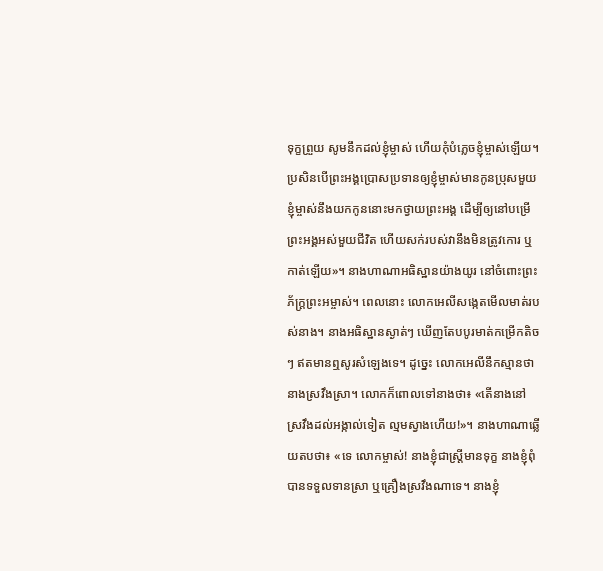ទុក្ខព្រួយ សូមនឹកដល់ខ្ញុំម្ចាស់ ហើយកុំបំភ្លេចខ្ញុំម្ចាស់ឡើយ។ ប្រសិនបើព្រះអង្គប្រោសប្រទានឲ្យខ្ញុំម្ចាស់មានកូនប្រុសមួយ ខ្ញុំម្ចាស់នឹងយកកូននោះមកថ្វាយព្រះអង្គ ដើម្បីឲ្យនៅបម្រើព្រះអង្គអស់មួយជីវិត ហើយសក់របស់វានឹងមិនត្រូវកោរ ឬកាត់ឡើយ»។ នាងហាណាអធិស្ឋានយ៉ាងយូរ នៅចំពោះព្រះភ័ក្ត្រព្រះអម្ចាស់។ ពេលនោះ លោកអេលីសង្កេតមើលមាត់របស់នាង។ នាងអធិស្ឋានស្ងាត់ៗ ឃើញតែបបូរមាត់កម្រើកតិចៗ ឥតមានឮសូរសំឡេងទេ។ ដូច្នេះ លោកអេលីនឹកស្មានថា នាងស្រវឹងស្រា។ លោកក៏ពោលទៅនាងថា៖ «តើនាងនៅស្រវឹងដល់អង្កាល់ទៀត ល្មមស្វាងហើយ!»។ នាងហាណាឆ្លើយតបថា៖ «ទេ លោកម្ចាស់! នាងខ្ញុំជាស្ត្រីមានទុក្ខ នាងខ្ញុំពុំបានទទួលទានស្រា ឬគ្រឿងស្រវឹងណាទេ។ នាងខ្ញុំ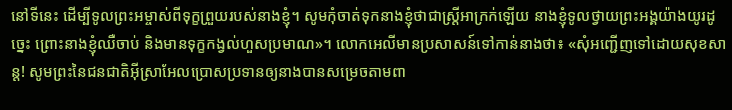នៅទីនេះ ដើម្បីទូលព្រះអម្ចាស់ពីទុក្ខព្រួយរបស់នាងខ្ញុំ។ សូមកុំចាត់ទុកនាងខ្ញុំថាជាស្ត្រីអាក្រក់ឡើយ នាងខ្ញុំទូលថ្វាយព្រះអង្គយ៉ាងយូរដូច្នេះ ព្រោះនាងខ្ញុំឈឺចាប់ និងមានទុក្ខកង្វល់ហួសប្រមាណ»។ លោកអេលីមានប្រសាសន៍ទៅកាន់នាងថា៖ «សុំអញ្ជើញទៅដោយសុខសាន្ត! សូមព្រះនៃជនជាតិអ៊ីស្រាអែលប្រោសប្រទានឲ្យនាងបានសម្រេចតាមពា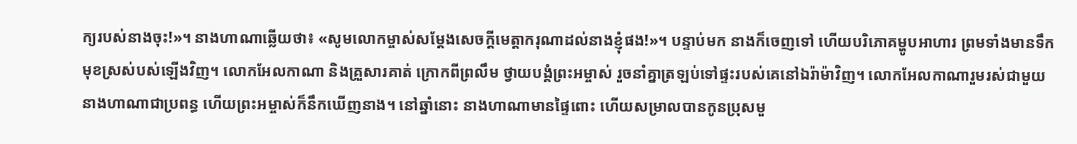ក្យរបស់នាងចុះ!»។ នាងហាណាឆ្លើយថា៖ «សូមលោកម្ចាស់សម្តែងសេចក្ដីមេត្តាករុណាដល់នាងខ្ញុំផង!»។ បន្ទាប់មក នាងក៏ចេញទៅ ហើយបរិភោគម្ហូបអាហារ ព្រមទាំងមានទឹកមុខស្រស់បស់ឡើងវិញ។ លោកអែលកាណា និងគ្រួសារគាត់ ក្រោកពីព្រលឹម ថ្វាយបង្គំព្រះអម្ចាស់ រួចនាំគ្នាត្រឡប់ទៅផ្ទះរបស់គេនៅឯរ៉ាម៉ាវិញ។ លោកអែលកាណារួមរស់ជាមួយនាងហាណាជាប្រពន្ធ ហើយព្រះអម្ចាស់ក៏នឹកឃើញនាង។ នៅឆ្នាំនោះ នាងហាណាមានផ្ទៃពោះ ហើយសម្រាលបានកូនប្រុសមួ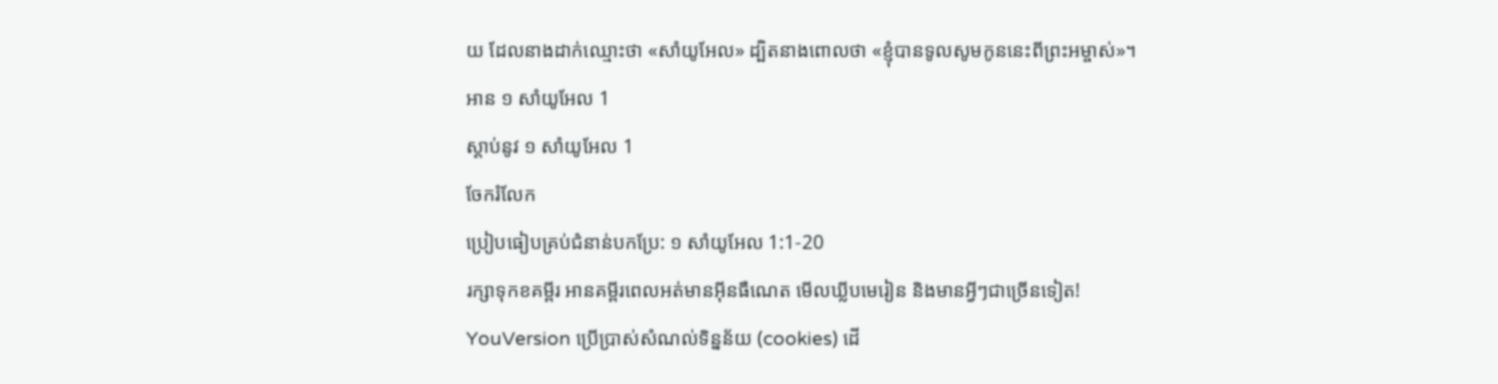យ ដែលនាងដាក់ឈ្មោះថា «សាំយូអែល» ដ្បិតនាងពោលថា «ខ្ញុំបានទូលសូមកូននេះពីព្រះអម្ចាស់»។
អាន ១ សាំយូអែល 1
ស្ដាប់នូវ ១ សាំយូអែល 1
ចែករំលែក
ប្រៀបធៀបគ្រប់ជំនាន់បកប្រែ: ១ សាំយូអែល 1:1-20
រក្សាទុកខគម្ពីរ អានគម្ពីរពេលអត់មានអ៊ីនធឺណេត មើលឃ្លីបមេរៀន និងមានអ្វីៗជាច្រើនទៀត!
YouVersion ប្រើប្រាស់សំណល់ទិន្នន័យ (cookies) ដើ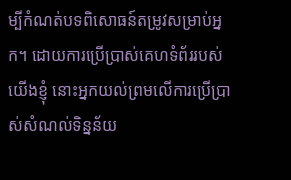ម្បីកំណត់បទពិសោធន៍តម្រូវសម្រាប់អ្នក។ ដោយការប្រើប្រាស់គេហទំព័ររបស់យើងខ្ញុំ នោះអ្នកយល់ព្រមលើការប្រើប្រាស់សំណល់ទិន្នន័យ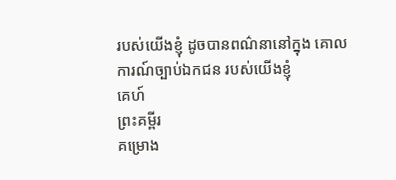របស់យើងខ្ញុំ ដូចបានពណ៌នានៅក្នុង គោលការណ៍ច្បាប់ឯកជន របស់យើងខ្ញុំ
គេហ៍
ព្រះគម្ពីរ
គម្រោង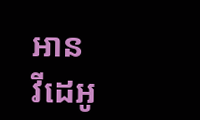អាន
វីដេអូ